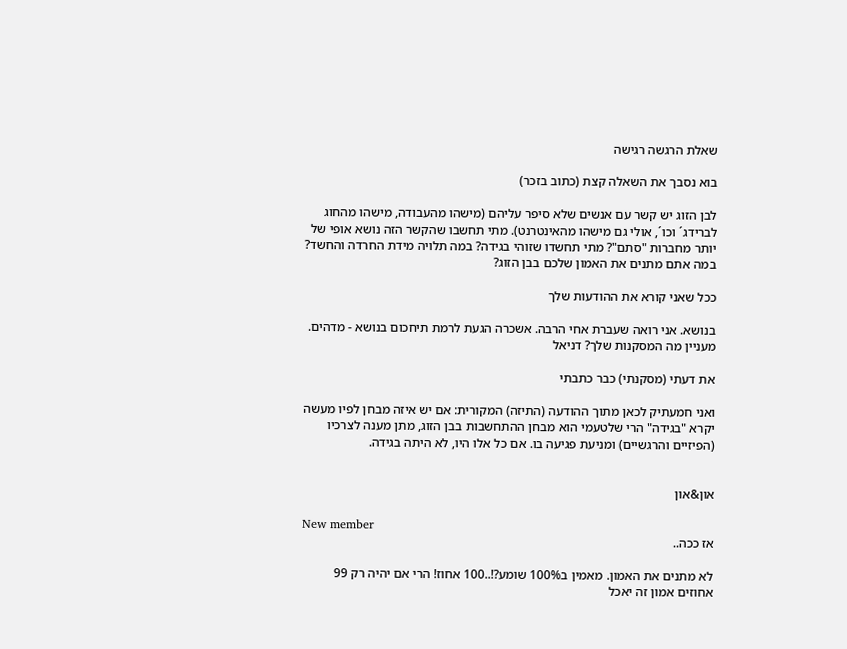שאלת הרגשה רגישה

בוא נסבך את השאלה קצת (כתוב בזכר)

לבן הזוג יש קשר עם אנשים שלא סיפר עליהם (מישהו מהעבודה, מישהו מהחוג לברידג´ וכו´, אולי גם מישהו מהאינטרנט). מתי תחשבו שהקשר הזה נושא אופי של יותר מחברות "סתם"? מתי תחשדו שזוהי בגידה? במה תלויה מידת החרדה והחשד? במה אתם מתנים את האמון שלכם בבן הזוג?

ככל שאני קורא את ההודעות שלך

בנושא. אני רואה שעברת אחי הרבה. אשכרה הגעת לרמת תיחכום בנושא - מדהים. מעניין מה המסקנות שלך? דניאל

את דעתי (מסקנתי) כבר כתבתי

ואני חמעתיק לכאן מתוך ההודעה (התיזה) המקורית: אם יש איזה מבחן לפיו מעשה יקרא "בגידה" הרי שלטעמי הוא מבחן ההתחשבות בבן הזוג, מתן מענה לצרכיו (הפיזיים והרגשיים) ומניעת פגיעה בו. אם כל אלו היו, לא היתה בגידה.


און&און

New member
אז ככה..

לא מתנים את האמון. מאמין ב100% שומע?!..100 אחוז! הרי אם יהיה רק 99 אחוזים אמון זה יאכל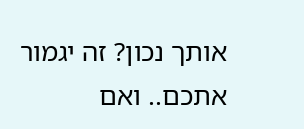אותך נכון? זה יגמור אתכם.. ואם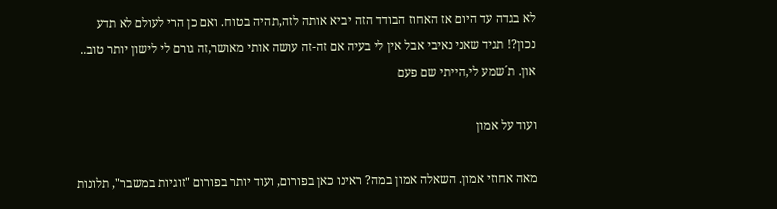לא בגדה עד היום אז האחוז הבודד הזה יביא אותה לזה,תהיה בטוח. ואם כן הרי לעולם לא תדע נכון?! תגיד שאני נאיבי אבל אין לי בעיה אם זה-זה עושה אותי מאושר,זה גורם לי לישון יותר טוב.. און. ת´שמע לי,הייתי שם פעם

ועוד על אמון

מאה אחוזי אמון. השאלה אמון במה? ראינו כאן בפורום, ועוד יותר בפורום "זוגיות במשבר", תלונות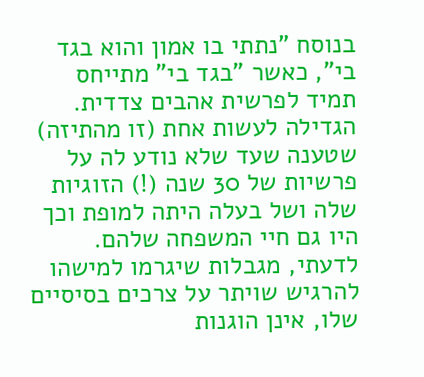בנוסח "נתתי בו אמון והוא בגד בי", כאשר "בגד בי" מתייחס תמיד לפרשית אהבים צדדית. הגדילה לעשות אחת (זו מהתיזה) שטענה שעד שלא נודע לה על פרשיות של 30 שנה (!) הזוגיות שלה ושל בעלה היתה למופת וכך היו גם חיי המשפחה שלהם. לדעתי, מגבלות שיגרמו למישהו להרגיש שויתר על צרכים בסיסיים שלו, אינן הוגנות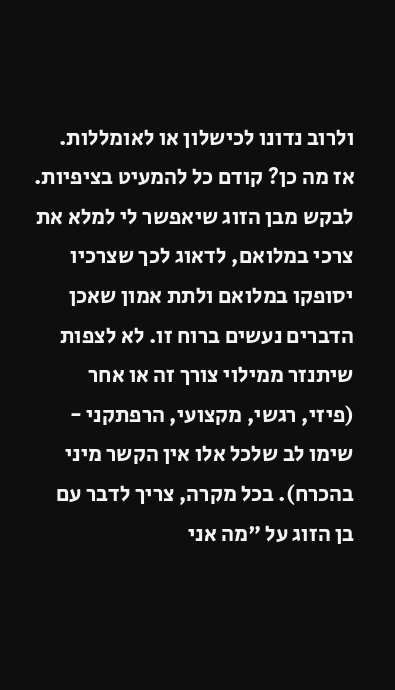ולרוב נדונו לכישלון או לאומללות. אז מה כן? קודם כל להמעיט בציפיות. לבקש מבן הזוג שיאפשר לי למלא את צרכי במלואם, לדאוג לכך שצרכיו יסופקו במלואם ולתת אמון שאכן הדברים נעשים ברוח זו. לא לצפות שיתנזר ממילוי צורך זה או אחר (פיזי, רגשי, מקצועי, הרפתקני - שימו לב שלכל אלו אין הקשר מיני בהכרח). בכל מקרה, צריך לדבר עם בן הזוג על "מה אני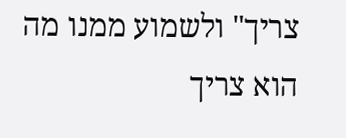צריך" ולשמוע ממנו מה הוא צריך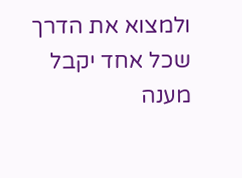ולמצוא את הדרך שכל אחד יקבל מענה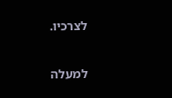לצרכיו.

למעלה